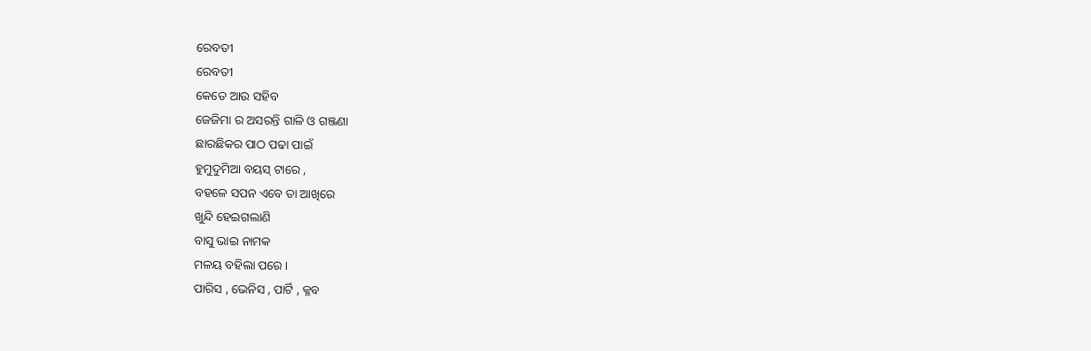ରେବତୀ
ରେବତୀ
କେତେ ଆଉ ସହିବ
ଜେଜିମା ର ଅସରନ୍ତି ଗାଳି ଓ ଗଞ୍ଜଣା
ଛାରଛିକର ପାଠ ପଢା ପାଇଁ
ହୁମୁଦୁମିଆ ବୟସ୍ ଟାରେ ,
ବହଳେ ସପନ ଏବେ ତା ଆଖିରେ
ଖୁନ୍ଦି ହେଇଗଲାଣି
ବାସୁ ଭାଇ ନାମକ
ମଳୟ ବହିଲା ପରେ ।
ପାରିସ , ଭେନିସ , ପାର୍ଟି , କ୍ଳବ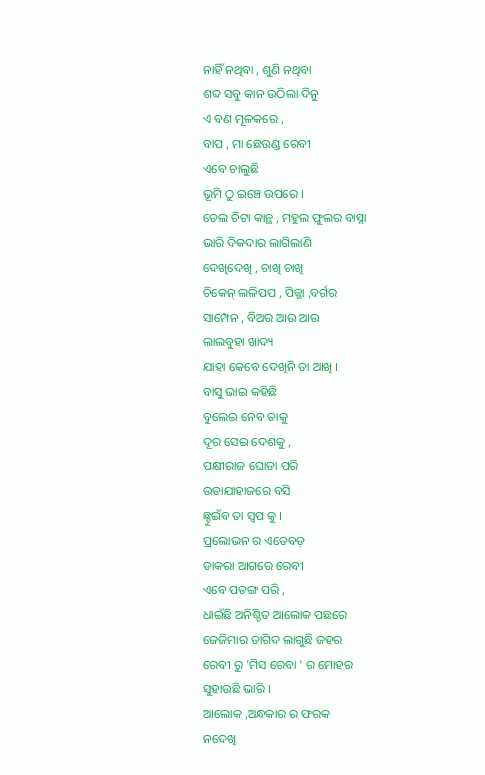ନାହିଁ ନଥିବା , ଶୁଣି ନଥିବା
ଶବ୍ଦ ସବୁ କାନ ଉଠିଲା ଦିନୁ
ଏ ବଣ ମୂଳକରେ ,
ବାପ , ମା ଛେଉଣ୍ଡ ରେବୀ
ଏବେ ଚାଲୁଛି
ଭୂମି ଠୁ ଇଞ୍ଚେ ଉପରେ ।
ତେଲ ଚିଟା କାନ୍ଥ , ମହୁଲ ଫୁଲର ବାସ୍ନା
ଭାରି ଦିକଦାର ଲାଗିଲାଣି
ଦେଖିଦେଖି , ଚାଖି ଚାଖି
ଚିକେନ୍ ଲଳିପପ , ପିଜ୍ଜା ,ବର୍ଗର
ସାମ୍ପେନ , ବିଅର ଆଉ ଆଉ
ଲାଲବୁହା ଖାଦ୍ୟ
ଯାହା କେବେ ଦେଖିନି ତା ଆଖି ।
ବାସୁ ଭାଇ କହିଛି
ବୁଲେଇ ନେବ ତାକୁ
ଦୂର ସେଇ ଦେଶକୁ ,
ପକ୍ଷୀରାଜ ଘୋଡା ପରି
ଉଡାଯାହାଜରେ ବସି
ଛ୍ହୁଇଁବ ତା ସ୍ବପ କୁ ।
ପ୍ରଲୋଭନ ର ଏତେବଡ଼
ଡାକରା ଆଗରେ ରେବୀ
ଏବେ ପତଙ୍ଗ ପରି ,
ଧାଇଁଛି ଅନିଶ୍ଚିତ ଆଲୋକ ପଛରେ
ଜେଜିମାର ତାଗିଦ ଲାଗୁଛି ଜହର
ରେବୀ ରୁ 'ମିସ ରେବା ' ର ମୋହର
ସୁହାଉଛି ଭାରି ।
ଆଲୋକ ,ଅନ୍ଧକାର ର ଫରକ
ନଦେଖି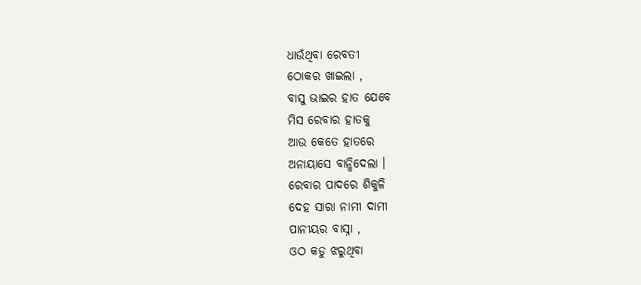ଧାଉଁଥିବା ରେବତୀ
ଠୋକର ଖାଇଲା ,
ବାସୁ ଭାଇର ହାତ ଯେବେ
ମିସ ରେବାର ହାତକୁ
ଆଉ କେତେ ହାତରେ
ଅନାୟାସେ ବାନ୍ଧିଦେଲା ।
ରେବାର ପାଦରେ ଶିକୁଳି
ଦେହ ସାରା ନାମୀ ଦାମୀ
ପାନୀୟର ବାସ୍ନା ,
ଓଠ କଡୁ ଝରୁଥିବା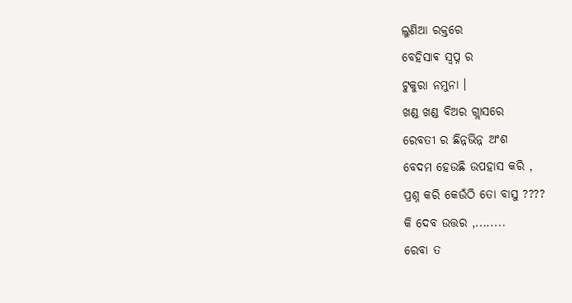ଲୁଣିଆ ରକ୍ତରେ
ବେହିସାଵ ସ୍ବପ୍ନ ର
ଟୁକୁରା ନମୁନା ।
ଖଣ୍ଡ ଖଣ୍ଡ ବିଅର ଗ୍ଲାସରେ
ରେବତୀ ର ଛିନ୍ନଭିନ୍ନ ଅଂଶ
ବେଦମ ହେଉଛି ଉପହାସ କରି ,
ପ୍ରଶ୍ନ କରି କେଉଁଠି ତୋ ବାସୁ ????
କି ଦେବ ଉତ୍ତର ,........
ରେବା ତ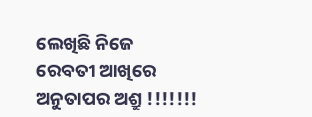ଲେଖିଛି ନିଜେ
ରେବତୀ ଆଖିରେ
ଅନୁତାପର ଅଶ୍ରୁ !!!!!!!